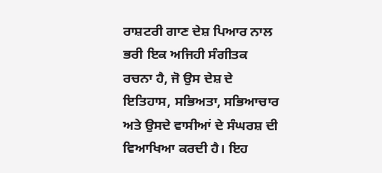ਰਾਸ਼ਟਰੀ ਗਾਣ ਦੇਸ਼ ਪਿਆਰ ਨਾਲ ਭਰੀ ਇਕ ਅਜਿਹੀ ਸੰਗੀਤਕ ਰਚਨਾ ਹੈ, ਜੋ ਉਸ ਦੇਸ਼ ਦੇ ਇਤਿਹਾਸ, ਸਭਿਅਤਾ, ਸਭਿਆਚਾਰ ਅਤੇ ਉਸਦੇ ਵਾਸੀਆਂ ਦੇ ਸੰਘਰਸ਼ ਦੀ ਵਿਆਖਿਆ ਕਰਦੀ ਹੈ। ਇਹ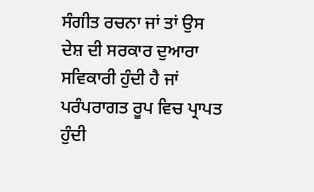ਸੰਗੀਤ ਰਚਨਾ ਜਾਂ ਤਾਂ ਉਸ ਦੇਸ਼ ਦੀ ਸਰਕਾਰ ਦੁਆਰਾ ਸਵਿਕਾਰੀ ਹੁੰਦੀ ਹੈ ਜਾਂ ਪਰੰਪਰਾਗਤ ਰੂਪ ਵਿਚ ਪ੍ਰਾਪਤ ਹੁੰਦੀ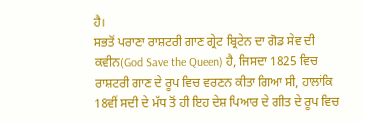ਹੈ।
ਸਭਤੋਂ ਪਰਾਣਾ ਰਾਸ਼ਟਰੀ ਗਾਣ ਗ੍ਰੇਟ ਬ੍ਰਿਟੇਨ ਦਾ ਗੋਡ ਸੇਵ ਦੀ ਕਵੀਨ(God Save the Queen) ਹੈ, ਜਿਸਦਾ 1825 ਵਿਚ ਰਾਸ਼ਟਰੀ ਗਾਣ ਦੇ ਰੂਪ ਵਿਚ ਵਰਣਨ ਕੀਤਾ ਗਿਆ ਸੀ, ਹਾਲਾਂਕਿ 18ਵੀਂ ਸਦੀ ਦੇ ਮੱਧ ਤੋਂ ਹੀ ਇਹ ਦੇਸ਼ ਪਿਆਰ ਦੇ ਗੀਤ ਦੇ ਰੂਪ ਵਿਚ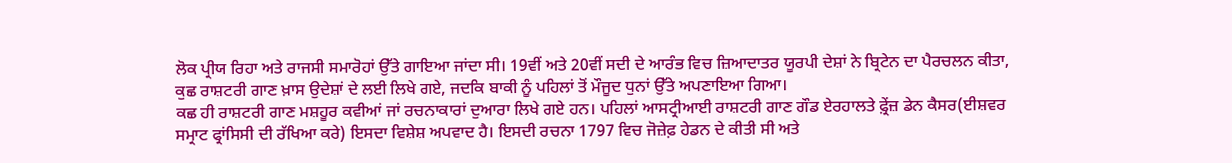ਲੋਕ ਪ੍ਰੀਯ ਰਿਹਾ ਅਤੇ ਰਾਜਸੀ ਸਮਾਰੋਹਾਂ ਉੱਤੇ ਗਾਇਆ ਜਾਂਦਾ ਸੀ। 19ਵੀਂ ਅਤੇ 20ਵੀਂ ਸਦੀ ਦੇ ਆਰੰਭ ਵਿਚ ਜ਼ਿਆਦਾਤਰ ਯੂਰਪੀ ਦੇਸ਼ਾਂ ਨੇ ਬ੍ਰਿਟੇਨ ਦਾ ਪੈਰਚਲਨ ਕੀਤਾ, ਕੁਛ ਰਾਸ਼ਟਰੀ ਗਾਣ ਖ਼ਾਸ ਉਦੇਸ਼ਾਂ ਦੇ ਲਈ ਲਿਖੇ ਗਏ, ਜਦਕਿ ਬਾਕੀ ਨੂੰ ਪਹਿਲਾਂ ਤੋਂ ਮੌਜੂਦ ਧੁਨਾਂ ਉੱਤੇ ਅਪਣਾਇਆ ਗਿਆ।
ਕਛ ਹੀ ਰਾਸ਼ਟਰੀ ਗਾਣ ਮਸ਼ਹੂਰ ਕਵੀਆਂ ਜਾਂ ਰਚਨਾਕਾਰਾਂ ਦੁਆਰਾ ਲਿਖੇ ਗਏ ਹਨ। ਪਹਿਲਾਂ ਆਸਟ੍ਰੀਆਈ ਰਾਸ਼ਟਰੀ ਗਾਣ ਗੌਡ ਏਰਹਾਲਤੇ ਫ਼੍ਰੇਂਜ਼ ਡੇਨ ਕੈਸਰ(ਈਸ਼ਵਰ ਸਮ੍ਰਾਟ ਫ੍ਰਾਂਸਿਸੀ ਦੀ ਰੱਖਿਆ ਕਰੇ) ਇਸਦਾ ਵਿਸ਼ੇਸ਼ ਅਪਵਾਦ ਹੈ। ਇਸਦੀ ਰਚਨਾ 1797 ਵਿਚ ਜੋਜ਼ੇਫ਼ ਹੇਡਨ ਦੇ ਕੀਤੀ ਸੀ ਅਤੇ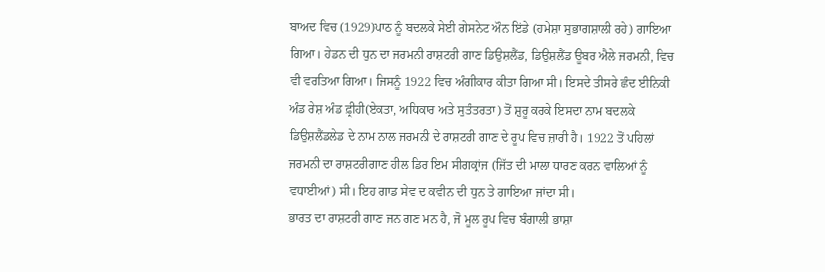ਬਾਅਦ ਵਿਚ (1929)ਪਾਠ ਨੂੰ ਬਦਲਕੇ ਸੇਈ ਗੇਸਨੇਟ ਔਨ ਇਂਡੇ (ਹਮੇਸ਼ਾ ਸੁਭਾਗਸ਼ਾਲੀ ਰਹੇ) ਗਾਇਆ ਗਿਆ। ਹੇਡਨ ਦੀ ਧੁਨ ਦਾ ਜਰਮਨੀ ਰਾਸ਼ਟਰੀ ਗਾਣ ਡਿਉਸ਼ਲੈਂਡ, ਡਿਉਸ਼ਲੈਂਡ ਊਬਰ ਐਲੇ ਜਰਮਨੀ, ਵਿਚ ਵੀ ਵਰਤਿਆ ਗਿਆ। ਜਿਸਨੂੰ 1922 ਵਿਚ ਅੰਗੀਕਾਰ ਕੀਤਾ ਗਿਆ ਸੀ। ਇਸਦੇ ਤੀਸਰੇ ਛੰਦ ਈਨਿਕੀ ਅੰਡ ਰੇਸ਼ ਅੰਡ ਫ਼੍ਰੀਹੀ(ਏਕਤਾ, ਅਧਿਕਾਰ ਅਤੇ ਸੁਤੰਤਰਤਾ) ਤੋਂ ਸ਼ੁਰੂ ਕਰਕੇ ਇਸਦਾ ਨਾਮ ਬਦਲਕੇ ਡਿਉਸ਼ਲੈਂਡਲੇਡ ਦੇ ਨਾਮ ਨਾਲ ਜਰਮਨੀ ਦੇ ਰਾਸ਼ਟਰੀ ਗਾਣ ਦੇ ਰੂਪ ਵਿਚ ਜ਼ਾਰੀ ਹੈ। 1922 ਤੋਂ ਪਹਿਲਾਂ ਜਰਮਨੀ ਦਾ ਰਾਸ਼ਟਰੀਗਾਣ ਹੀਲ ਡਿਰ ਇਮ ਸੀਗਕ੍ਰਾਂਜ (ਜਿੱਤ ਦੀ ਮਾਲਾ ਧਾਰਣ ਕਰਨ ਵਾਲਿਆਂ ਨੂੰ ਵਧਾਈਆਂ) ਸੀ। ਇਹ ਗਾਡ ਸੇਵ ਦ ਕਵੀਨ ਦੀ ਧੁਨ ਤੇ ਗਾਇਆ ਜਾਂਦਾ ਸੀ।
ਭਾਰਤ ਦਾ ਰਾਸ਼ਟਰੀ ਗਾਣ ਜਨ ਗਣ ਮਨ ਹੈ, ਜੋ ਮੂਲ ਰੂਪ ਵਿਚ ਬੰਗਾਲੀ ਭਾਸ਼ਾ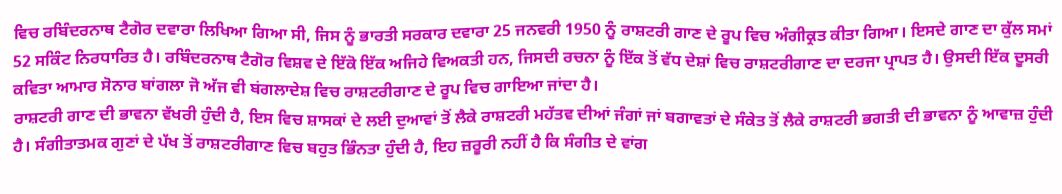ਵਿਚ ਰਬਿੰਦਰਨਾਥ ਟੈਗੋਰ ਦਵਾਰਾ ਲਿਖਿਆ ਗਿਆ ਸੀ, ਜਿਸ ਨੂੰ ਭਾਰਤੀ ਸਰਕਾਰ ਦਵਾਰਾ 25 ਜਨਵਰੀ 1950 ਨੂੰ ਰਾਸ਼ਟਰੀ ਗਾਣ ਦੇ ਰੂਪ ਵਿਚ ਅੰਗੀਕ੍ਰਤ ਕੀਤਾ ਗਿਆ। ਇਸਦੇ ਗਾਣ ਦਾ ਕੁੱਲ ਸਮਾਂ 52 ਸਕਿੰਟ ਨਿਰਧਾਰਿਤ ਹੈ। ਰਬਿੰਦਰਨਾਥ ਟੈਗੋਰ ਵਿਸ਼ਵ ਦੇ ਇੱਕੋ ਇੱਕ ਅਜਿਹੇ ਵਿਅਕਤੀ ਹਨ, ਜਿਸਦੀ ਰਚਨਾ ਨੂੰ ਇੱਕ ਤੋਂ ਵੱਧ ਦੇਸ਼ਾਂ ਵਿਚ ਰਾਸ਼ਟਰੀਗਾਣ ਦਾ ਦਰਜਾ ਪ੍ਰਾਪਤ ਹੈ। ਉਸਦੀ ਇੱਕ ਦੂਸਰੀ ਕਵਿਤਾ ਆਮਾਰ ਸੋਨਾਰ ਬਾਂਗਲਾ ਜੋ ਅੱਜ ਵੀ ਬਂਗਲਾਦੇਸ਼ ਵਿਚ ਰਾਸ਼ਟਰੀਗਾਣ ਦੇ ਰੂਪ ਵਿਚ ਗਾਇਆ ਜਾਂਦਾ ਹੈ।
ਰਾਸ਼ਟਰੀ ਗਾਣ ਦੀ ਭਾਵਨਾ ਵੱਖਰੀ ਹੁੰਦੀ ਹੈ, ਇਸ ਵਿਚ ਸ਼ਾਸਕਾਂ ਦੇ ਲਈ ਦੁਆਵਾਂ ਤੋਂ ਲੈਕੇ ਰਾਸ਼ਟਰੀ ਮਹੱਤਵ ਦੀਆਂ ਜੰਗਾਂ ਜਾਂ ਬਗਾਵਤਾਂ ਦੇ ਸੰਕੇਤ ਤੋਂ ਲੈਕੇ ਰਾਸ਼ਟਰੀ ਭਗਤੀ ਦੀ ਭਾਵਨਾ ਨੂੰ ਆਵਾਜ਼ ਹੁੰਦੀ ਹੈ। ਸੰਗੀਤਾਤਮਕ ਗੁਣਾਂ ਦੇ ਪੱਖ ਤੋਂ ਰਾਸ਼ਟਰੀਗਾਣ ਵਿਚ ਬਹੁਤ ਭਿੰਨਤਾ ਹੁੰਦੀ ਹੈ, ਇਹ ਜ਼ਰੂਰੀ ਨਹੀਂ ਹੈ ਕਿ ਸੰਗੀਤ ਦੇ ਵਾਂਗ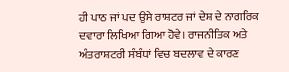ਹੀ ਪਾਠ ਜਾਂ ਪਦ ਉਸੇ ਰਾਸ਼ਟਰ ਜਾਂ ਦੇਸ਼ ਦੇ ਨਾਗਰਿਕ ਦਵਾਰਾ ਲਿਖਿਆ ਗਿਆ ਹੋਵੇ। ਰਾਜਨੀਤਿਕ ਅਤੇ ਅੰਤਰਾਸ਼ਟਰੀ ਸੰਬੰਧਾਂ ਵਿਚ ਬਦਲਾਵ ਦੇ ਕਾਰਣ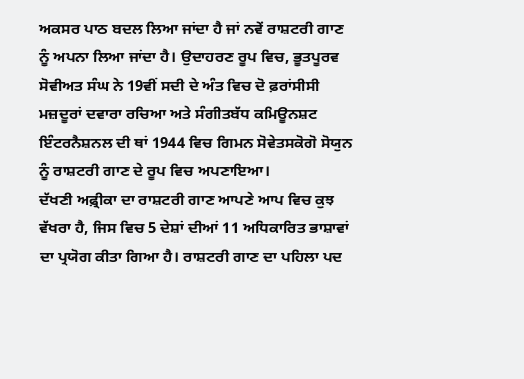ਅਕਸਰ ਪਾਠ ਬਦਲ ਲਿਆ ਜਾਂਦਾ ਹੈ ਜਾਂ ਨਵੇਂ ਰਾਸ਼ਟਰੀ ਗਾਣ ਨੂੰ ਅਪਨਾ ਲਿਆ ਜਾਂਦਾ ਹੈ। ਉਦਾਹਰਣ ਰੂਪ ਵਿਚ, ਭੂਤਪੂਰਵ ਸੋਵੀਅਤ ਸੰਘ ਨੇ 19ਵੀਂ ਸਦੀ ਦੇ ਅੰਤ ਵਿਚ ਦੋ ਫ਼ਰਾਂਸੀਸੀ ਮਜ਼ਦੂਰਾਂ ਦਵਾਰਾ ਰਚਿਆ ਅਤੇ ਸੰਗੀਤਬੱਧ ਕਮਿਊਨਸ਼ਟ ਇੰਟਰਨੈਸ਼ਨਲ ਦੀ ਥਾਂ 1944 ਵਿਚ ਗਿਮਨ ਸੋਵੇਤਸਕੋਗੋ ਸੋਯੁਨ ਨੂੰ ਰਾਸ਼ਟਰੀ ਗਾਣ ਦੇ ਰੂਪ ਵਿਚ ਅਪਣਾਇਆ।
ਦੱਖਣੀ ਅਫ਼੍ਰੀਕਾ ਦਾ ਰਾਸ਼ਟਰੀ ਗਾਣ ਆਪਣੇ ਆਪ ਵਿਚ ਕੁਝ ਵੱਖਰਾ ਹੈ, ਜਿਸ ਵਿਚ 5 ਦੇਸ਼ਾਂ ਦੀਆਂ 11 ਅਧਿਕਾਰਿਤ ਭਾਸ਼ਾਵਾਂ ਦਾ ਪ੍ਰਯੋਗ ਕੀਤਾ ਗਿਆ ਹੈ। ਰਾਸ਼ਟਰੀ ਗਾਣ ਦਾ ਪਹਿਲਾ ਪਦ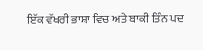ਇੱਕ ਵੱਖਰੀ ਭਾਸ਼ਾ ਵਿਚ ਅਤੇ ਬਾਕੀ ਤਿੰਨ ਪਦ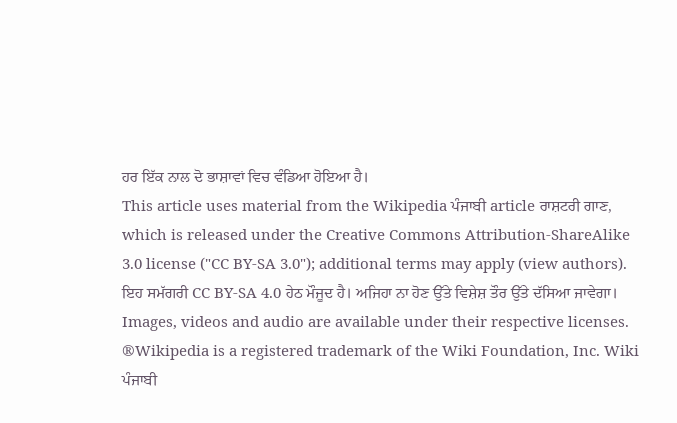ਹਰ ਇੱਕ ਨਾਲ ਦੋ ਭਾਸ਼ਾਵਾਂ ਵਿਚ ਵੰਡਿਆ ਹੋਇਆ ਹੈ।
This article uses material from the Wikipedia ਪੰਜਾਬੀ article ਰਾਸ਼ਟਰੀ ਗਾਣ, which is released under the Creative Commons Attribution-ShareAlike 3.0 license ("CC BY-SA 3.0"); additional terms may apply (view authors). ਇਹ ਸਮੱਗਰੀ CC BY-SA 4.0 ਹੇਠ ਮੌਜੂਦ ਹੈ। ਅਜਿਹਾ ਨਾ ਹੋਣ ਉੱਤੇ ਵਿਸ਼ੇਸ਼ ਤੌਰ ਉੱਤੇ ਦੱਸਿਆ ਜਾਵੇਗਾ। Images, videos and audio are available under their respective licenses.
®Wikipedia is a registered trademark of the Wiki Foundation, Inc. Wiki ਪੰਜਾਬੀ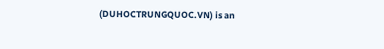(DUHOCTRUNGQUOC.VN) is an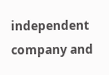independent company and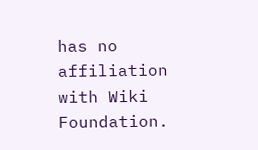has no affiliation with Wiki Foundation.